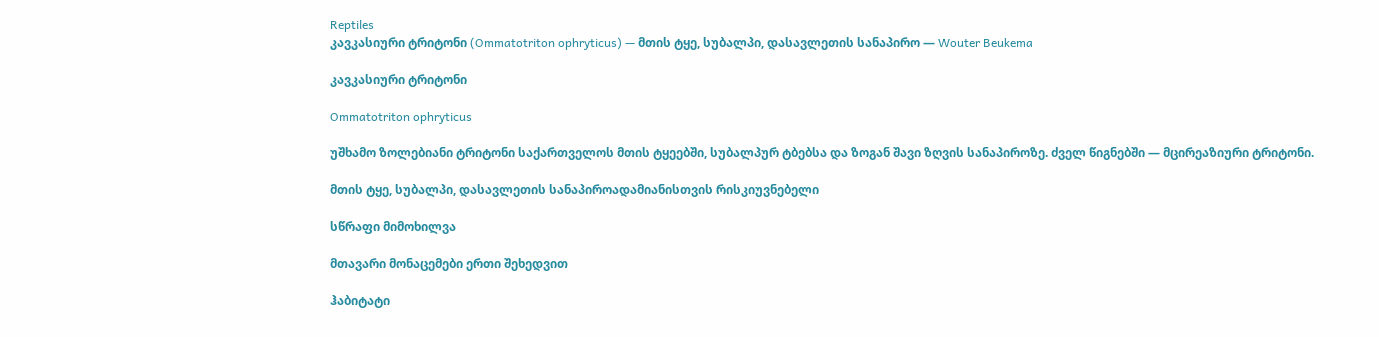Reptiles
კავკასიური ტრიტონი (Ommatotriton ophryticus) — მთის ტყე, სუბალპი, დასავლეთის სანაპირო — Wouter Beukema

კავკასიური ტრიტონი

Ommatotriton ophryticus

უშხამო ზოლებიანი ტრიტონი საქართველოს მთის ტყეებში, სუბალპურ ტბებსა და ზოგან შავი ზღვის სანაპიროზე. ძველ წიგნებში — მცირეაზიური ტრიტონი.

მთის ტყე, სუბალპი, დასავლეთის სანაპიროადამიანისთვის რისკიუვნებელი

სწრაფი მიმოხილვა

მთავარი მონაცემები ერთი შეხედვით

ჰაბიტატი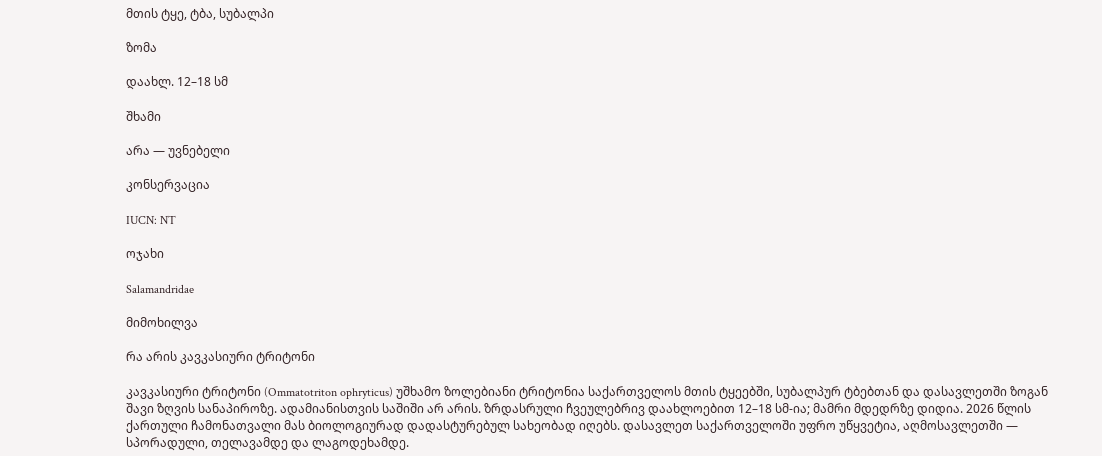მთის ტყე, ტბა, სუბალპი

ზომა

დაახლ. 12–18 სმ

შხამი

არა — უვნებელი

კონსერვაცია

IUCN: NT

ოჯახი

Salamandridae

მიმოხილვა

რა არის კავკასიური ტრიტონი

კავკასიური ტრიტონი (Ommatotriton ophryticus) უშხამო ზოლებიანი ტრიტონია საქართველოს მთის ტყეებში, სუბალპურ ტბებთან და დასავლეთში ზოგან შავი ზღვის სანაპიროზე. ადამიანისთვის საშიში არ არის. ზრდასრული ჩვეულებრივ დაახლოებით 12–18 სმ-ია; მამრი მდედრზე დიდია. 2026 წლის ქართული ჩამონათვალი მას ბიოლოგიურად დადასტურებულ სახეობად იღებს. დასავლეთ საქართველოში უფრო უწყვეტია, აღმოსავლეთში — სპორადული, თელავამდე და ლაგოდეხამდე.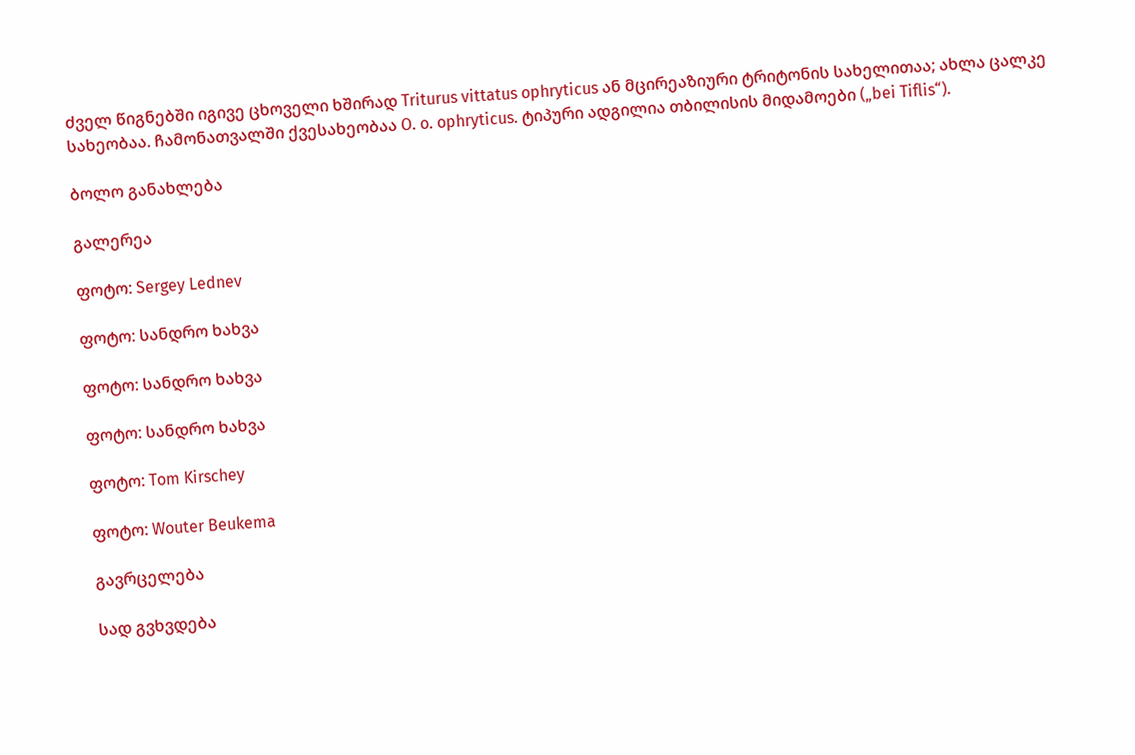ძველ წიგნებში იგივე ცხოველი ხშირად Triturus vittatus ophryticus ან მცირეაზიური ტრიტონის სახელითაა; ახლა ცალკე სახეობაა. ჩამონათვალში ქვესახეობაა O. o. ophryticus. ტიპური ადგილია თბილისის მიდამოები („bei Tiflis“).

ბოლო განახლება

გალერეა

ფოტო: Sergey Lednev

ფოტო: სანდრო ხახვა

ფოტო: სანდრო ხახვა

ფოტო: სანდრო ხახვა

ფოტო: Tom Kirschey

ფოტო: Wouter Beukema

გავრცელება

სად გვხვდება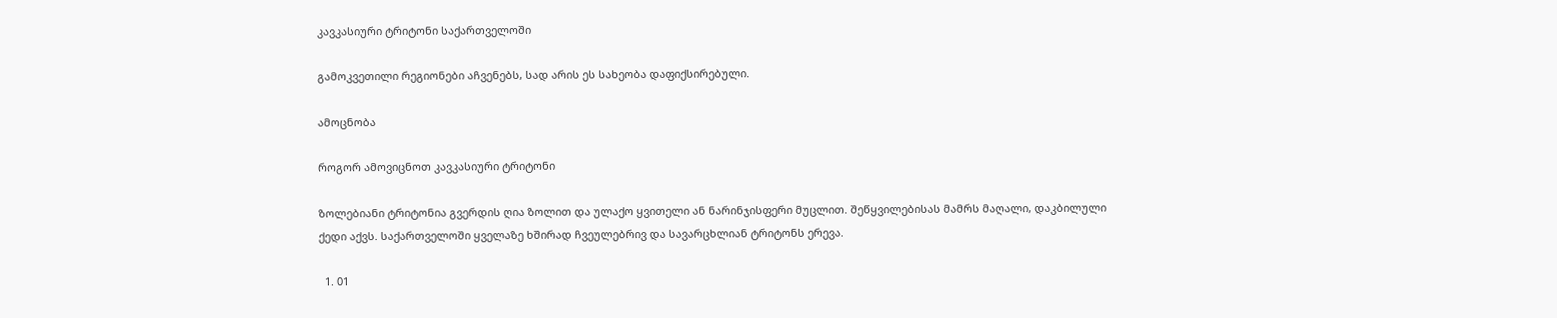კავკასიური ტრიტონი საქართველოში

გამოკვეთილი რეგიონები აჩვენებს, სად არის ეს სახეობა დაფიქსირებული.

ამოცნობა

როგორ ამოვიცნოთ კავკასიური ტრიტონი

ზოლებიანი ტრიტონია გვერდის ღია ზოლით და ულაქო ყვითელი ან ნარინჯისფერი მუცლით. შეწყვილებისას მამრს მაღალი, დაკბილული ქედი აქვს. საქართველოში ყველაზე ხშირად ჩვეულებრივ და სავარცხლიან ტრიტონს ერევა.

  1. 01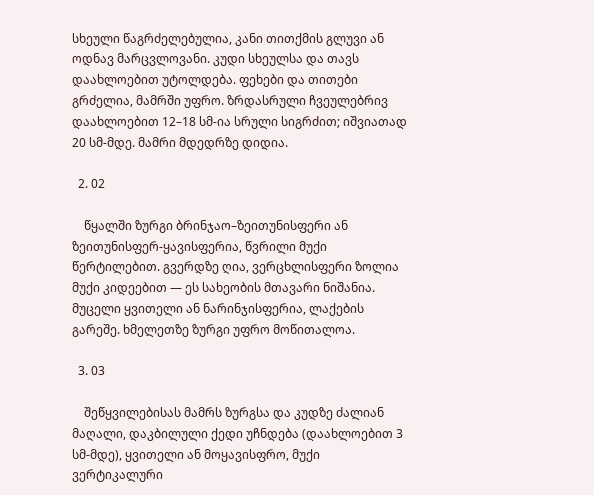სხეული წაგრძელებულია, კანი თითქმის გლუვი ან ოდნავ მარცვლოვანი. კუდი სხეულსა და თავს დაახლოებით უტოლდება. ფეხები და თითები გრძელია, მამრში უფრო. ზრდასრული ჩვეულებრივ დაახლოებით 12–18 სმ-ია სრული სიგრძით; იშვიათად 20 სმ-მდე. მამრი მდედრზე დიდია.

  2. 02

    წყალში ზურგი ბრინჯაო–ზეითუნისფერი ან ზეითუნისფერ-ყავისფერია, წვრილი მუქი წერტილებით. გვერდზე ღია, ვერცხლისფერი ზოლია მუქი კიდეებით — ეს სახეობის მთავარი ნიშანია. მუცელი ყვითელი ან ნარინჯისფერია, ლაქების გარეშე. ხმელეთზე ზურგი უფრო მოწითალოა.

  3. 03

    შეწყვილებისას მამრს ზურგსა და კუდზე ძალიან მაღალი, დაკბილული ქედი უჩნდება (დაახლოებით 3 სმ-მდე), ყვითელი ან მოყავისფრო, მუქი ვერტიკალური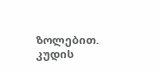ზოლებით. კუდის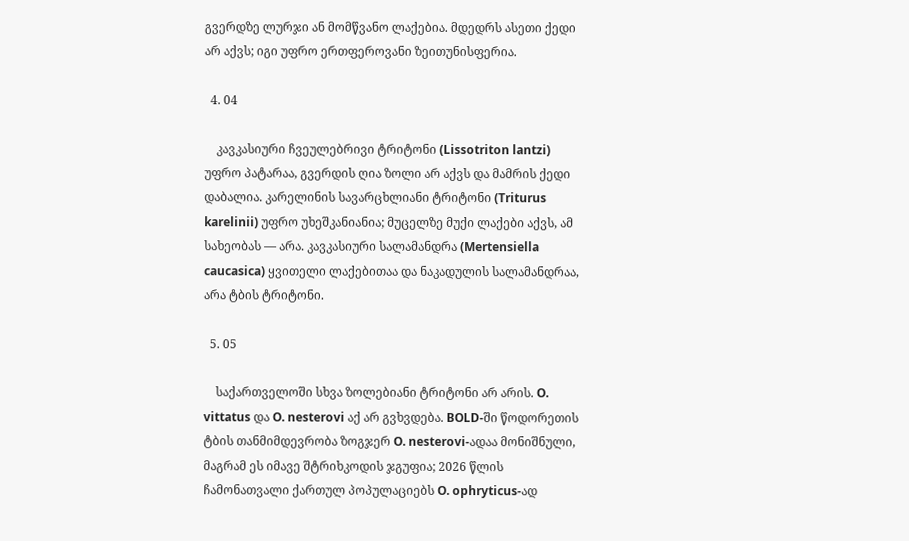გვერდზე ლურჯი ან მომწვანო ლაქებია. მდედრს ასეთი ქედი არ აქვს; იგი უფრო ერთფეროვანი ზეითუნისფერია.

  4. 04

    კავკასიური ჩვეულებრივი ტრიტონი (Lissotriton lantzi) უფრო პატარაა, გვერდის ღია ზოლი არ აქვს და მამრის ქედი დაბალია. კარელინის სავარცხლიანი ტრიტონი (Triturus karelinii) უფრო უხეშკანიანია; მუცელზე მუქი ლაქები აქვს, ამ სახეობას — არა. კავკასიური სალამანდრა (Mertensiella caucasica) ყვითელი ლაქებითაა და ნაკადულის სალამანდრაა, არა ტბის ტრიტონი.

  5. 05

    საქართველოში სხვა ზოლებიანი ტრიტონი არ არის. O. vittatus და O. nesterovi აქ არ გვხვდება. BOLD-ში წოდორეთის ტბის თანმიმდევრობა ზოგჯერ O. nesterovi-ადაა მონიშნული, მაგრამ ეს იმავე შტრიხკოდის ჯგუფია; 2026 წლის ჩამონათვალი ქართულ პოპულაციებს O. ophryticus-ად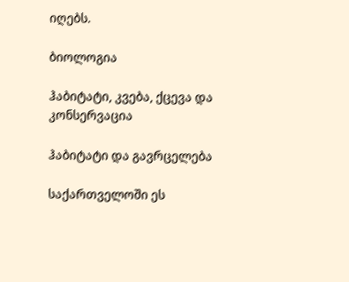იღებს.

ბიოლოგია

ჰაბიტატი, კვება, ქცევა და კონსერვაცია

ჰაბიტატი და გავრცელება

საქართველოში ეს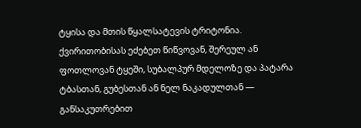ტყისა და მთის წყალსატევის ტრიტონია. ქვირითობისას ეძებეთ წიწვოვან, შერეულ ან ფოთლოვან ტყეში, სუბალპურ მდელოზე და პატარა ტბასთან, გუბესთან ან ნელ ნაკადულთან — განსაკუთრებით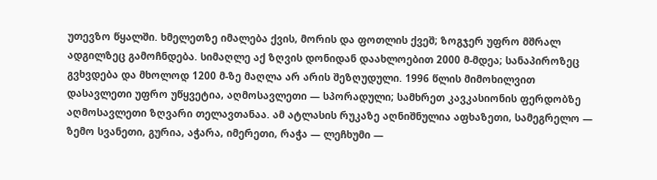უთევზო წყალში. ხმელეთზე იმალება ქვის, მორის და ფოთლის ქვეშ; ზოგჯერ უფრო მშრალ ადგილზეც გამოჩნდება. სიმაღლე აქ ზღვის დონიდან დაახლოებით 2000 მ-მდეა; სანაპიროზეც გვხვდება და მხოლოდ 1200 მ-ზე მაღლა არ არის შეზღუდული. 1996 წლის მიმოხილვით დასავლეთი უფრო უწყვეტია, აღმოსავლეთი — სპორადული; სამხრეთ კავკასიონის ფერდობზე აღმოსავლეთი ზღვარი თელავთანაა. ამ ატლასის რუკაზე აღნიშნულია აფხაზეთი, სამეგრელო — ზემო სვანეთი, გურია, აჭარა, იმერეთი, რაჭა — ლეჩხუმი —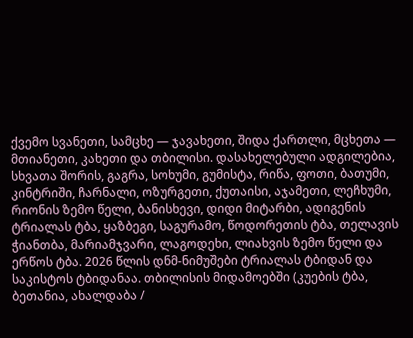ქვემო სვანეთი, სამცხე — ჯავახეთი, შიდა ქართლი, მცხეთა — მთიანეთი, კახეთი და თბილისი. დასახელებული ადგილებია, სხვათა შორის, გაგრა, სოხუმი, გუმისტა, რიწა, ფოთი, ბათუმი, კინტრიში, ჩარნალი, ოზურგეთი, ქუთაისი, აჯამეთი, ლეჩხუმი, რიონის ზემო წელი, ბანისხევი, დიდი მიტარბი, ადიგენის ტრიალას ტბა, ყაზბეგი, საგურამო, წოდორეთის ტბა, თელავის ჭიანთბა, მარიამჯვარი, ლაგოდეხი, ლიახვის ზემო წელი და ერწოს ტბა. 2026 წლის დნმ-ნიმუშები ტრიალას ტბიდან და საკისტოს ტბიდანაა. თბილისის მიდამოებში (კუების ტბა, ბეთანია, ახალდაბა /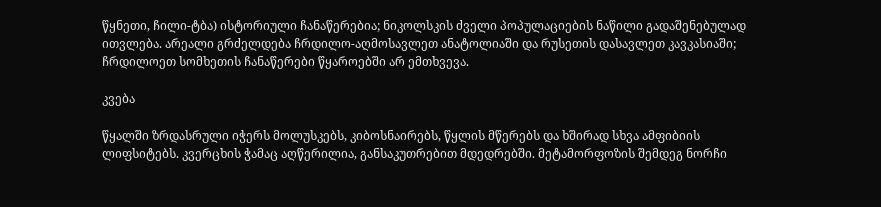წყნეთი, ჩილი-ტბა) ისტორიული ჩანაწერებია; ნიკოლსკის ძველი პოპულაციების ნაწილი გადაშენებულად ითვლება. არეალი გრძელდება ჩრდილო-აღმოსავლეთ ანატოლიაში და რუსეთის დასავლეთ კავკასიაში; ჩრდილოეთ სომხეთის ჩანაწერები წყაროებში არ ემთხვევა.

კვება

წყალში ზრდასრული იჭერს მოლუსკებს, კიბოსნაირებს, წყლის მწერებს და ხშირად სხვა ამფიბიის ლიფსიტებს. კვერცხის ჭამაც აღწერილია, განსაკუთრებით მდედრებში. მეტამორფოზის შემდეგ ნორჩი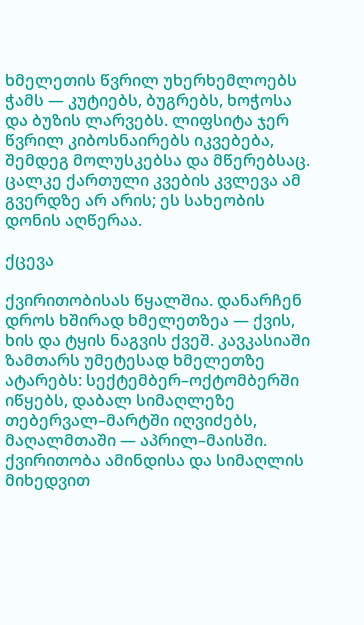ხმელეთის წვრილ უხერხემლოებს ჭამს — კუტიებს, ბუგრებს, ხოჭოსა და ბუზის ლარვებს. ლიფსიტა ჯერ წვრილ კიბოსნაირებს იკვებება, შემდეგ მოლუსკებსა და მწერებსაც. ცალკე ქართული კვების კვლევა ამ გვერდზე არ არის; ეს სახეობის დონის აღწერაა.

ქცევა

ქვირითობისას წყალშია. დანარჩენ დროს ხშირად ხმელეთზეა — ქვის, ხის და ტყის ნაგვის ქვეშ. კავკასიაში ზამთარს უმეტესად ხმელეთზე ატარებს: სექტემბერ–ოქტომბერში იწყებს, დაბალ სიმაღლეზე თებერვალ–მარტში იღვიძებს, მაღალმთაში — აპრილ–მაისში. ქვირითობა ამინდისა და სიმაღლის მიხედვით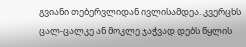გვიანი თებერვლიდან ივლისამდეა. კვერცხს ცალ-ცალკე ან მოკლე ჯაჭვად დებს წყლის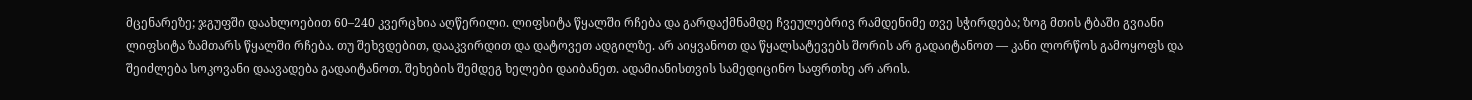მცენარეზე; ჯგუფში დაახლოებით 60–240 კვერცხია აღწერილი. ლიფსიტა წყალში რჩება და გარდაქმნამდე ჩვეულებრივ რამდენიმე თვე სჭირდება; ზოგ მთის ტბაში გვიანი ლიფსიტა ზამთარს წყალში რჩება. თუ შეხვდებით, დააკვირდით და დატოვეთ ადგილზე. არ აიყვანოთ და წყალსატევებს შორის არ გადაიტანოთ — კანი ლორწოს გამოყოფს და შეიძლება სოკოვანი დაავადება გადაიტანოთ. შეხების შემდეგ ხელები დაიბანეთ. ადამიანისთვის სამედიცინო საფრთხე არ არის.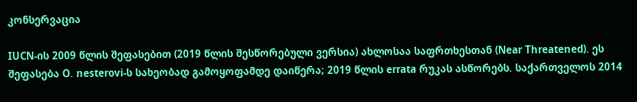კონსერვაცია

IUCN-ის 2009 წლის შეფასებით (2019 წლის შესწორებული ვერსია) ახლოსაა საფრთხესთან (Near Threatened). ეს შეფასება O. nesterovi-ს სახეობად გამოყოფამდე დაიწერა; 2019 წლის errata რუკას ასწორებს. საქართველოს 2014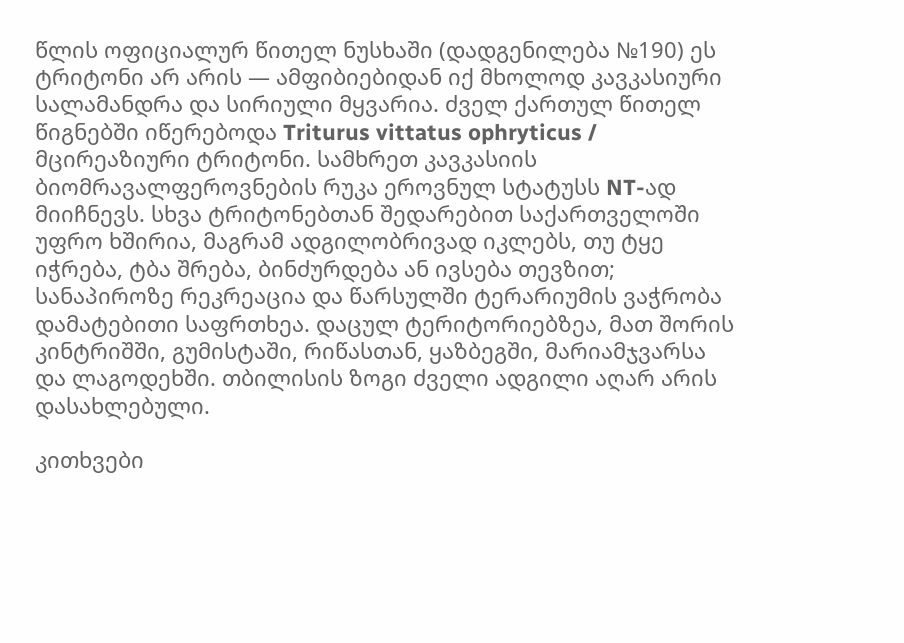წლის ოფიციალურ წითელ ნუსხაში (დადგენილება №190) ეს ტრიტონი არ არის — ამფიბიებიდან იქ მხოლოდ კავკასიური სალამანდრა და სირიული მყვარია. ძველ ქართულ წითელ წიგნებში იწერებოდა Triturus vittatus ophryticus / მცირეაზიური ტრიტონი. სამხრეთ კავკასიის ბიომრავალფეროვნების რუკა ეროვნულ სტატუსს NT-ად მიიჩნევს. სხვა ტრიტონებთან შედარებით საქართველოში უფრო ხშირია, მაგრამ ადგილობრივად იკლებს, თუ ტყე იჭრება, ტბა შრება, ბინძურდება ან ივსება თევზით; სანაპიროზე რეკრეაცია და წარსულში ტერარიუმის ვაჭრობა დამატებითი საფრთხეა. დაცულ ტერიტორიებზეა, მათ შორის კინტრიშში, გუმისტაში, რიწასთან, ყაზბეგში, მარიამჯვარსა და ლაგოდეხში. თბილისის ზოგი ძველი ადგილი აღარ არის დასახლებული.

კითხვები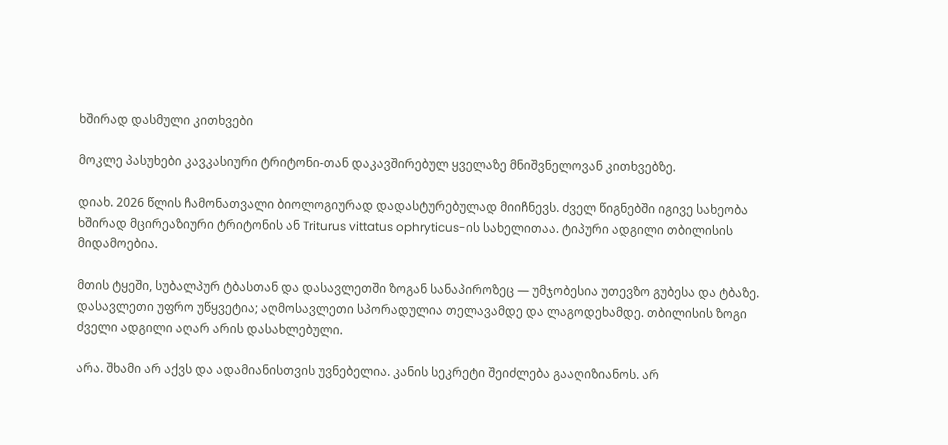ხშირად დასმული კითხვები

მოკლე პასუხები კავკასიური ტრიტონი-თან დაკავშირებულ ყველაზე მნიშვნელოვან კითხვებზე.

დიახ. 2026 წლის ჩამონათვალი ბიოლოგიურად დადასტურებულად მიიჩნევს. ძველ წიგნებში იგივე სახეობა ხშირად მცირეაზიური ტრიტონის ან Triturus vittatus ophryticus-ის სახელითაა. ტიპური ადგილი თბილისის მიდამოებია.

მთის ტყეში, სუბალპურ ტბასთან და დასავლეთში ზოგან სანაპიროზეც — უმჯობესია უთევზო გუბესა და ტბაზე. დასავლეთი უფრო უწყვეტია; აღმოსავლეთი სპორადულია თელავამდე და ლაგოდეხამდე. თბილისის ზოგი ძველი ადგილი აღარ არის დასახლებული.

არა. შხამი არ აქვს და ადამიანისთვის უვნებელია. კანის სეკრეტი შეიძლება გააღიზიანოს. არ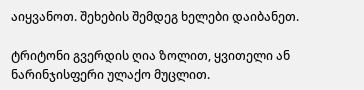აიყვანოთ. შეხების შემდეგ ხელები დაიბანეთ.

ტრიტონი გვერდის ღია ზოლით, ყვითელი ან ნარინჯისფერი ულაქო მუცლით.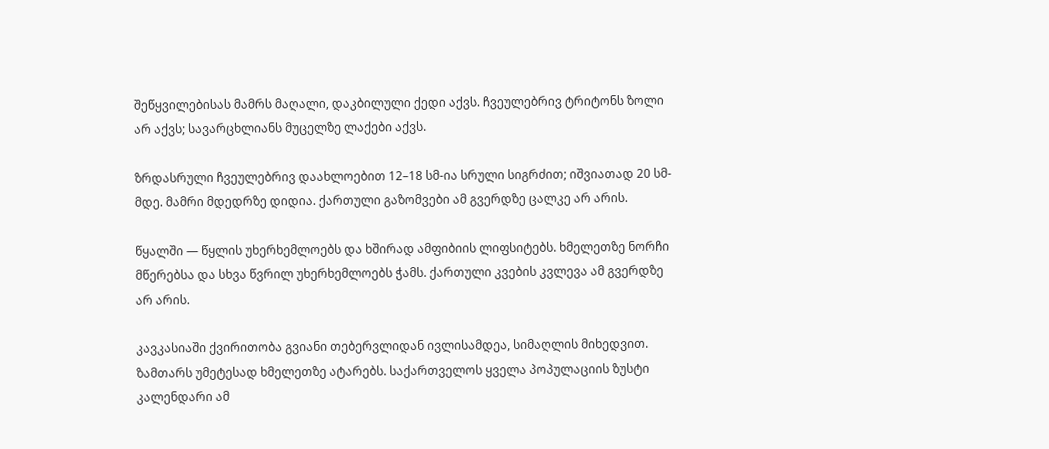შეწყვილებისას მამრს მაღალი, დაკბილული ქედი აქვს. ჩვეულებრივ ტრიტონს ზოლი არ აქვს; სავარცხლიანს მუცელზე ლაქები აქვს.

ზრდასრული ჩვეულებრივ დაახლოებით 12–18 სმ-ია სრული სიგრძით; იშვიათად 20 სმ-მდე. მამრი მდედრზე დიდია. ქართული გაზომვები ამ გვერდზე ცალკე არ არის.

წყალში — წყლის უხერხემლოებს და ხშირად ამფიბიის ლიფსიტებს. ხმელეთზე ნორჩი მწერებსა და სხვა წვრილ უხერხემლოებს ჭამს. ქართული კვების კვლევა ამ გვერდზე არ არის.

კავკასიაში ქვირითობა გვიანი თებერვლიდან ივლისამდეა, სიმაღლის მიხედვით. ზამთარს უმეტესად ხმელეთზე ატარებს. საქართველოს ყველა პოპულაციის ზუსტი კალენდარი ამ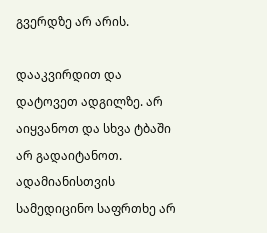გვერდზე არ არის.

დააკვირდით და დატოვეთ ადგილზე. არ აიყვანოთ და სხვა ტბაში არ გადაიტანოთ. ადამიანისთვის სამედიცინო საფრთხე არ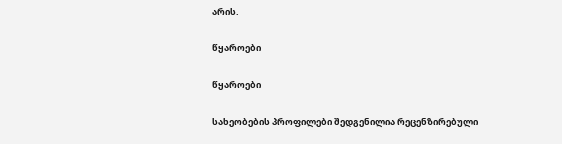არის.

წყაროები

წყაროები

სახეობების პროფილები შედგენილია რეცენზირებული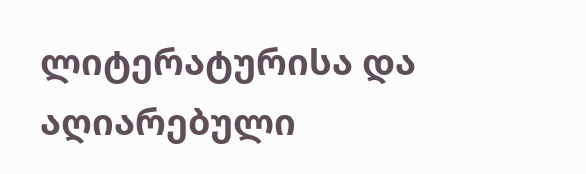ლიტერატურისა და აღიარებული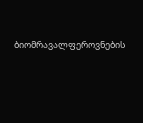ბიომრავალფეროვნების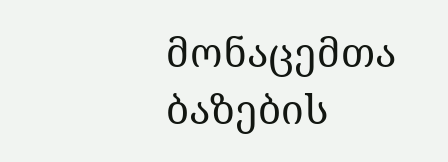მონაცემთა ბაზების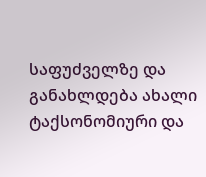საფუძველზე და განახლდება ახალი ტაქსონომიური და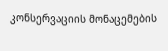კონსერვაციის მონაცემების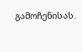გამოჩენისას.